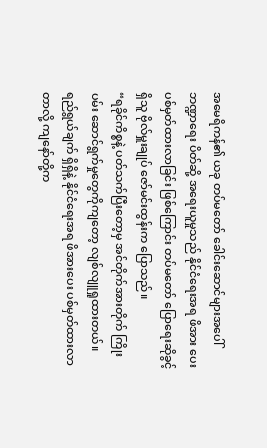အမေရိကန်၏ ယခု တပ်မတော် ခေါင်းဆောင်များအပေါ် ဘဏ္ဍာရေး ပိတ်ဆို့ အရေးယူမှုသည် နိုင်ငံရေးအရ ဖိအား ပေး ပစ်မှတ်ထားလာခြင်း ဖြစ်ကြောင်း တပ်မတော် ပြောရေးဆိုခွင့်ရှိသူ ဗိုလ်မှူးချုပ် ဇော်မင်းထွန်းက ပြောသည်။
“ရခိုင်ကိစ္စနဲ့ ပတ်သက်ပြီးတော့မှ အင်တိုက်အားတိုက် ကြိုးပမ်း ဆောင်ရွက်မှုတွေကိုကျတော့ လျစ်လျူရှုထားတယ်။ ရည်ရွယ်ချက် ရှိရှိနဲ့ နိုင်ငံရေးအရ ဖိအားပေး ပစ်မှတ်ထားလာတာလို့ ကျနော်တို့က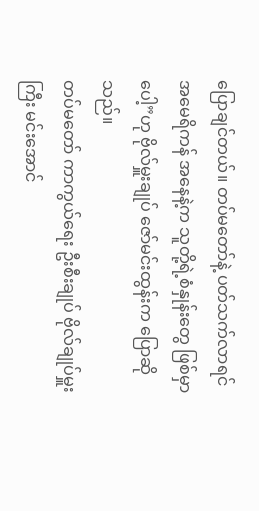ပြောချင်တယ်။ တပ်မတော်နဲ့ ပတ်သက်လာရင် အမေရိကန် အနေနဲ့က သူတို့ရဲ့စံနှုန်းတွေ ဖြစ်မှာပေါ့”ဟု ဗိုလ်မှူးချုပ် ဇော်မင်းထွန်းက ပြောဆိုသည်။
တပ်မတော် ကာကွယ်ရေး ဦးစီးချုပ် ဗိုလ်ချုပ်မှူးကြီး မင်းအောင်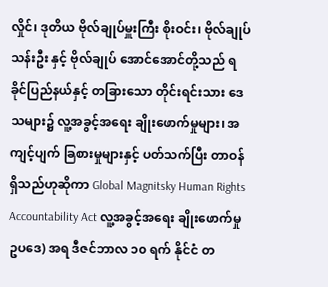လှိုင်၊ ဒုတိယ ဗိုလ်ချုပ်မှူးကြီး စိုးဝင်း၊ ဗိုလ်ချုပ် သန်းဦး နှင့် ဗိုလ်ချုပ် အောင်အောင်တို့သည် ရခိုင်ပြည်နယ်နှင့် တခြားသော တိုင်းရင်းသား ဒေသများ၌ လူ့အခွင့်အရေး ချိုးဖောက်မှုများ၊ အကျင့်ပျက် ခြစားမှုများနှင့် ပတ်သက်ပြီး တာဝန်ရှိသည်ဟုဆိုကာ Global Magnitsky Human Rights Accountability Act လူ့အခွင့်အရေး ချိုးဖောက်မှု ဥပဒေ) အရ ဒီဇင်ဘာလ ၁၀ ရက် နိုင်ငံ တ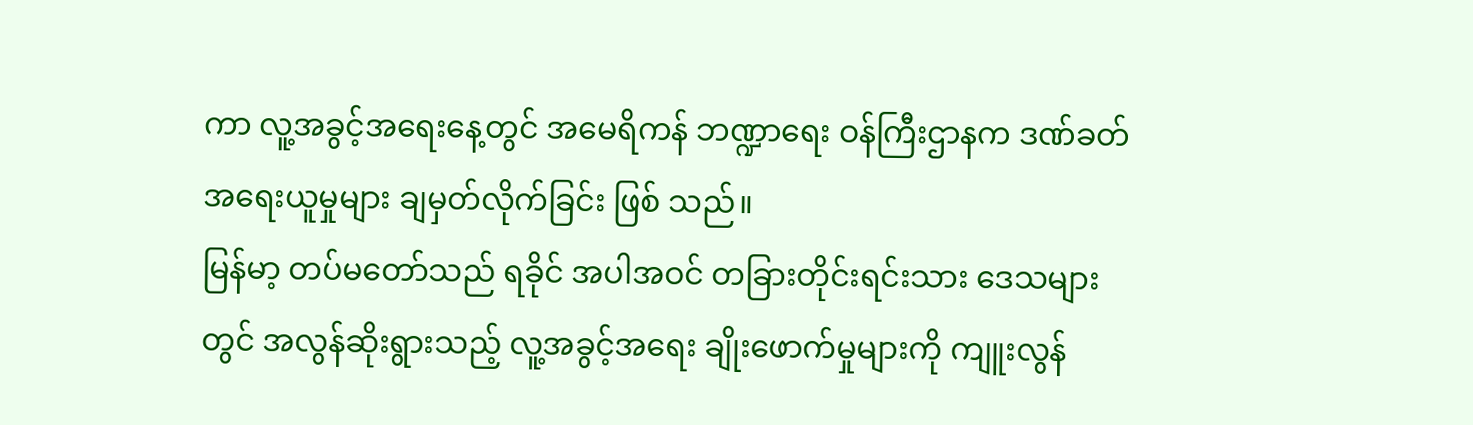ကာ လူ့အခွင့်အရေးနေ့တွင် အမေရိကန် ဘဏ္ဍာရေး ဝန်ကြီးဌာနက ဒဏ်ခတ် အရေးယူမှုများ ချမှတ်လိုက်ခြင်း ဖြစ် သည်။
မြန်မာ့ တပ်မတော်သည် ရခိုင် အပါအဝင် တခြားတိုင်းရင်းသား ဒေသများတွင် အလွန်ဆိုးရွားသည့် လူ့အခွင့်အရေး ချိုးဖောက်မှုများကို ကျူးလွန်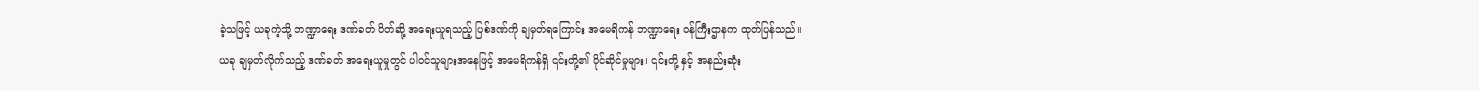ခဲ့သဖြင့် ယခုကဲ့သို့ ဘဏ္ဍာရေး ဒဏ်ခတ် ပိတ်ဆို့ အရေးယူရသည့် ပြစ်ဒဏ်ကို ချမှတ်ရကြောင်း အမေရိကန် ဘဏ္ဍာရေး ဝန်ကြီးဌာနက ထုတ်ပြန်သည်။
ယခု ချမှတ်လိုက်သည့် ဒဏ်ခတ် အရေးယူမှုတွင် ပါဝင်သူများအနေဖြင့် အမေရိကန်ရှိ ၎င်းတို့၏ ပိုင်ဆိုင်မှုများ၊ ၎င်းတို့ နှင့် အနည်းဆုံး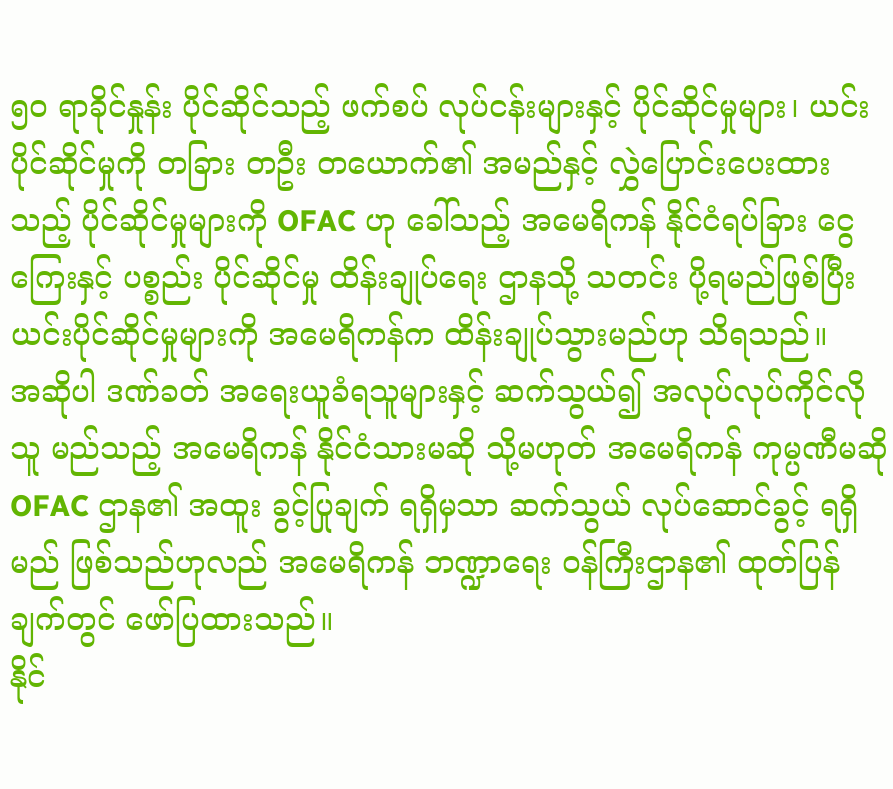၅၀ ရာခိုင်နှုန်း ပိုင်ဆိုင်သည့် ဖက်စပ် လုပ်ငန်းများနှင့် ပိုင်ဆိုင်မှုများ၊ ယင်းပိုင်ဆိုင်မှုကို တခြား တဦး တယောက်၏ အမည်နှင့် လွှဲပြောင်းပေးထားသည့် ပိုင်ဆိုင်မှုများကို OFAC ဟု ခေါ်သည့် အမေရိကန် နိုင်ငံရပ်ခြား ငွေကြေးနှင့် ပစ္စည်း ပိုင်ဆိုင်မှု ထိန်းချုပ်ရေး ဌာနသို့ သတင်း ပို့ရမည်ဖြစ်ပြီး ယင်းပိုင်ဆိုင်မှုများကို အမေရိကန်က ထိန်းချုပ်သွားမည်ဟု သိရသည်။
အဆိုပါ ဒဏ်ခတ် အရေးယူခံရသူများနှင့် ဆက်သွယ်၍ အလုပ်လုပ်ကိုင်လိုသူ မည်သည့် အမေရိကန် နိုင်ငံသားမဆို သို့မဟုတ် အမေရိကန် ကုမ္ပဏီမဆို OFAC ဌာန၏ အထူး ခွင့်ပြုချက် ရရှိမှသာ ဆက်သွယ် လုပ်ဆောင်ခွင့် ရရှိမည် ဖြစ်သည်ဟုလည် အမေရိကန် ဘဏ္ဍာရေး ဝန်ကြီးဌာန၏ ထုတ်ပြန်ချက်တွင် ဖော်ပြထားသည်။
နိုင်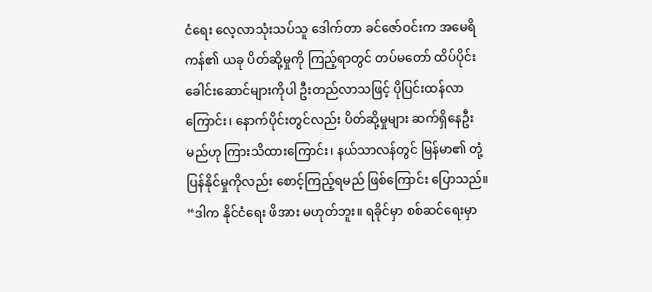ငံရေး လေ့လာသုံးသပ်သူ ဒေါက်တာ ခင်ဇော်ဝင်းက အမေရိကန်၏ ယခု ပိတ်ဆို့မှုကို ကြည့်ရာတွင် တပ်မတော် ထိပ်ပိုင်း ခေါင်းဆောင်များကိုပါ ဦးတည်လာသဖြင့် ပိုပြင်းထန်လာကြောင်း၊ နောက်ပိုင်းတွင်လည်း ပိတ်ဆို့မှုများ ဆက်ရှိနေဦးမည်ဟု ကြားသိထားကြောင်း၊ နယ်သာလန်တွင် မြန်မာ၏ တုံ့ပြန်နိုင်မှုကိုလည်း စောင့်ကြည့်ရမည် ဖြစ်ကြောင်း ပြောသည်။
“ဒါက နိုင်ငံရေး ဖိအား မဟုတ်ဘူး။ ရခိုင်မှာ စစ်ဆင်ရေးမှာ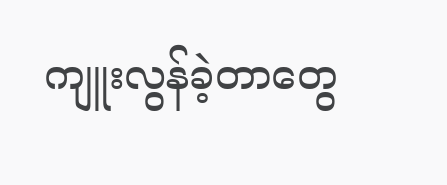ကျူးလွန်ခဲ့တာတွေ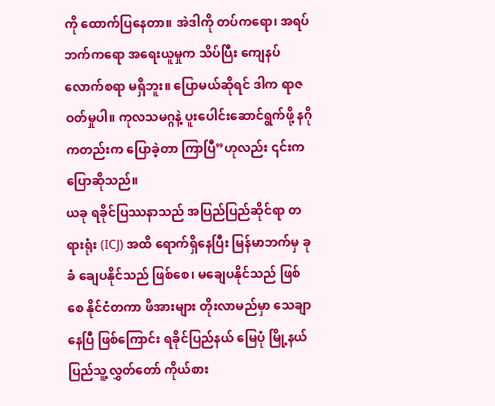ကို ထောက်ပြနေတာ။ အဲဒါကို တပ်ကရော၊ အရပ်ဘက်ကရော အရေးယူမှုက သိပ်ပြီး ကျေနပ်လောက်စရာ မရှိဘူး။ ပြောမယ်ဆိုရင် ဒါက ရာဇဝတ်မှုပါ။ ကုလသမဂ္ဂနဲ့ ပူးပေါင်းဆောင်ရွက်ဖို့ နဂိုကတည်းက ပြောခဲ့တာ ကြာပြီ”ဟုလည်း ၎င်းက ပြောဆိုသည်။
ယခု ရခိုင်ပြဿနာသည် အပြည်ပြည်ဆိုင်ရာ တရားရုံး (ICJ) အထိ ရောက်ရှိနေပြီး မြန်မာဘက်မှ ခုခံ ချေပနိုင်သည် ဖြစ်စေ၊ မချေပနိုင်သည် ဖြစ်စေ နိုင်ငံတကာ ဖိအားများ တိုးလာမည်မှာ သေချာနေပြီ ဖြစ်ကြောင်း ရခိုင်ပြည်နယ် မြေပုံ မြို့နယ် ပြည်သူ့လွှတ်တော် ကိုယ်စား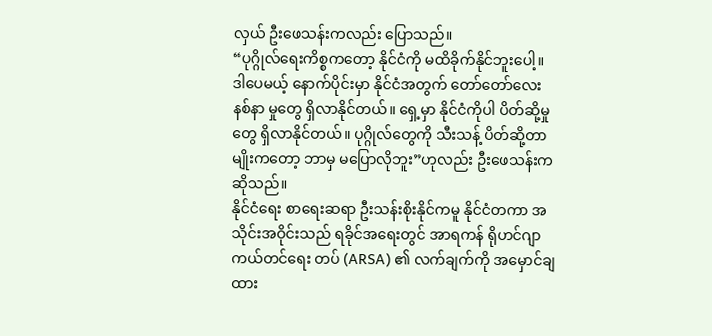လှယ် ဦးဖေသန်းကလည်း ပြောသည်။
“ပုဂ္ဂိုလ်ရေးကိစ္စကတော့ နိုင်ငံကို မထိခိုက်နိုင်ဘူးပေါ့။ ဒါပေမယ့် နောက်ပိုင်းမှာ နိုင်ငံအတွက် တော်တော်လေး နစ်နာ မှုတွေ ရှိလာနိုင်တယ်။ ရှေ့မှာ နိုင်ငံကိုပါ ပိတ်ဆို့မှုတွေ ရှိလာနိုင်တယ်။ ပုဂ္ဂိုလ်တွေကို သီးသန့် ပိတ်ဆို့တာမျိုးကတော့ ဘာမှ မပြောလိုဘူး”ဟုလည်း ဦးဖေသန်းက ဆိုသည်။
နိုင်ငံရေး စာရေးဆရာ ဦးသန်းစိုးနိုင်ကမူ နိုင်ငံတကာ အသိုင်းအဝိုင်းသည် ရခိုင်အရေးတွင် အာရကန် ရိုဟင်ဂျာ ကယ်တင်ရေး တပ် (ARSA) ၏ လက်ချက်ကို အမှောင်ချထား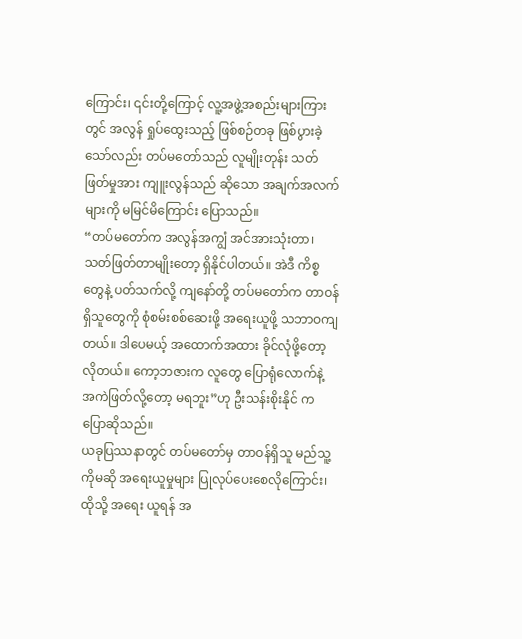ကြောင်း၊ ၎င်းတို့ကြောင့် လူ့အဖွဲ့အစည်းများကြားတွင် အလွန် ရှုပ်ထွေးသည့် ဖြစ်စဉ်တခု ဖြစ်ပွားခဲ့သော်လည်း တပ်မတော်သည် လူမျိုးတုန်း သတ်ဖြတ်မှုအား ကျူးလွန်သည် ဆိုသော အချက်အလက်များကို မမြင်မိကြောင်း ပြောသည်။
“တပ်မတော်က အလွန်အကျွံ အင်အားသုံးတာ၊ သတ်ဖြတ်တာမျိုးတော့ ရှိနိုင်ပါတယ်။ အဲဒီ ကိစ္စတွေနဲ့ ပတ်သက်လို့ ကျနော်တို့ တပ်မတော်က တာဝန်ရှိသူတွေကို စုံစမ်းစစ်ဆေးဖို့ အရေးယူဖို့ သဘာဝကျတယ်။ ဒါပေမယ့် အထောက်အထား ခိုင်လုံဖို့တော့ လိုတယ်။ ကော့ဘဇားက လူတွေ ပြောရုံလောက်နဲ့ အကဲဖြတ်လို့တော့ မရဘူး”ဟု ဦးသန်းစိုးနိုင် က ပြောဆိုသည်။
ယခုပြဿနာတွင် တပ်မတော်မှ တာဝန်ရှိသူ မည်သူ့ကိုမဆို အရေးယူမှုများ ပြုလုပ်ပေးစေလိုကြောင်း၊ ထိုသို့ အရေး ယူရန် အ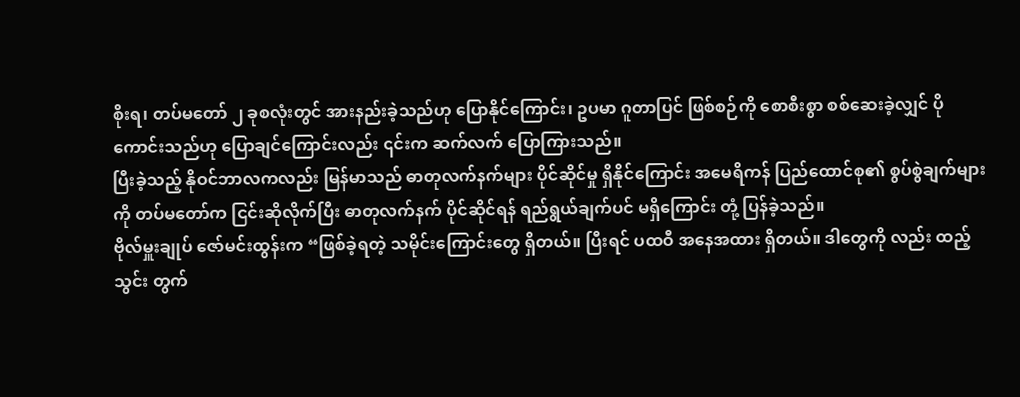စိုးရ၊ တပ်မတော် ၂ ခုစလုံးတွင် အားနည်းခဲ့သည်ဟု ပြောနိုင်ကြောင်း၊ ဥပမာ ဂူတာပြင် ဖြစ်စဉ်ကို စောစီးစွာ စစ်ဆေးခဲ့လျှင် ပိုကောင်းသည်ဟု ပြောချင်ကြောင်းလည်း ၎င်းက ဆက်လက် ပြောကြားသည်။
ပြီးခဲ့သည့် နိုဝင်ဘာလကလည်း မြန်မာသည် ဓာတုလက်နက်များ ပိုင်ဆိုင်မှု ရှိနိုင်ကြောင်း အမေရိကန် ပြည်ထောင်စု၏ စွပ်စွဲချက်များကို တပ်မတော်က ငြင်းဆိုလိုက်ပြီး ဓာတုလက်နက် ပိုင်ဆိုင်ရန် ရည်ရွယ်ချက်ပင် မရှိကြောင်း တုံ့ ပြန်ခဲ့သည်။
ဗိုလ်မှူးချုပ် ဇော်မင်းထွန်းက “ဖြစ်ခဲ့ရတဲ့ သမိုင်းကြောင်းတွေ ရှိတယ်။ ပြီးရင် ပထဝီ အနေအထား ရှိတယ်။ ဒါတွေကို လည်း ထည့်သွင်း တွက်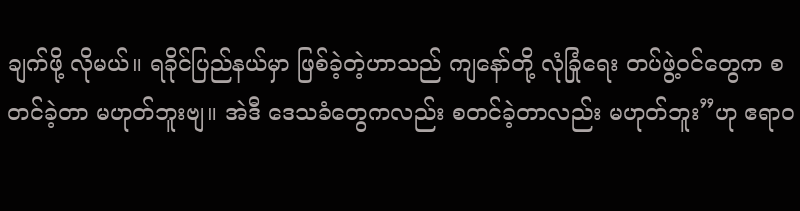ချက်ဖို့ လိုမယ်။ ရခိုင်ပြည်နယ်မှာ ဖြစ်ခဲ့တဲ့ဟာသည် ကျနော်တို့ လုံခြုံရေး တပ်ဖွဲ့ဝင်တွေက စတင်ခဲ့တာ မဟုတ်ဘူးဗျ။ အဲဒီ ဒေသခံတွေကလည်း စတင်ခဲ့တာလည်း မဟုတ်ဘူး”ဟု ဧရာဝ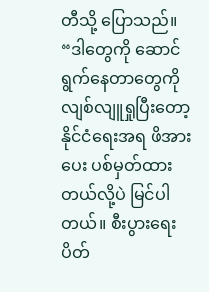တီသို့ ပြောသည်။
“ဒါတွေကို ဆောင်ရွက်နေတာတွေကို လျစ်လျူရှုပြီးတော့ နိုင်ငံရေးအရ ဖိအားပေး ပစ်မှတ်ထားတယ်လို့ပဲ မြင်ပါတယ်။ စီးပွားရေး ပိတ်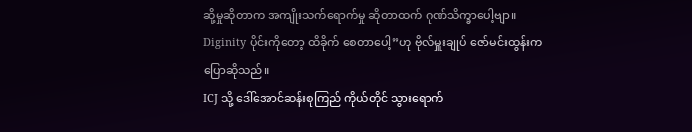ဆို့မှုဆိုတာက အကျိုးသက်ရောက်မှု ဆိုတာထက် ဂုဏ်သိက္ခာပေါ့ဗျာ။ Diginity ပိုင်းကိုတော့ ထိခိုက် စေတာပေါ့”ဟု ဗိုလ်မှူးချုပ် ဇော်မင်းထွန်းက ပြောဆိုသည်။
ICJ သို့ ဒေါ်အောင်ဆန်းစုကြည် ကိုယ်တိုင် သွားရောက်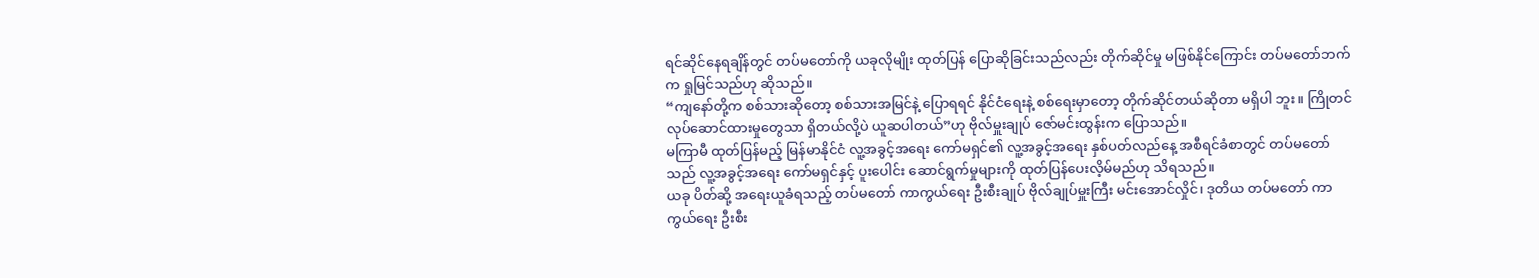ရင်ဆိုင်နေရချိန်တွင် တပ်မတော်ကို ယခုလိုမျိုး ထုတ်ပြန် ပြောဆိုခြင်းသည်လည်း တိုက်ဆိုင်မှု မဖြစ်နိုင်ကြောင်း တပ်မတော်ဘက်က ရှုမြင်သည်ဟု ဆိုသည်။
“ကျနော်တို့က စစ်သားဆိုတော့ စစ်သားအမြင်နဲ့ ပြောရရင် နိုင်ငံရေးနဲ့ စစ်ရေးမှာတော့ တိုက်ဆိုင်တယ်ဆိုတာ မရှိပါ ဘူး။ ကြိုတင် လုပ်ဆောင်ထားမှုတွေသာ ရှိတယ်လို့ပဲ ယူဆပါတယ်”ဟု ဗိုလ်မှူးချုပ် ဇော်မင်းထွန်းက ပြောသည်။
မကြာမီ ထုတ်ပြန်မည့် မြန်မာနိုင်ငံ လူ့အခွင့်အရေး ကော်မရှင်၏ လူ့အခွင့်အရေး နှစ်ပတ်လည်နေ့ အစီရင်ခံစာတွင် တပ်မတော်သည် လူ့အခွင့်အရေး ကော်မရှင်နှင့် ပူးပေါင်း ဆောင်ရွက်မှုများကို ထုတ်ပြန်ပေးလိ့မ်မည်ဟု သိရသည်။
ယခု ပိတ်ဆို့ အရေးယူခံရသည့် တပ်မတော် ကာကွယ်ရေး ဦးစီးချုပ် ဗိုလ်ချုပ်မှူးကြီး မင်းအောင်လှိုင်၊ ဒုတိယ တပ်မတော် ကာကွယ်ရေး ဦးစီး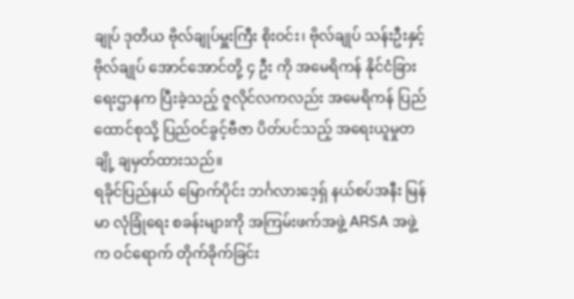ချုပ် ဒုတိယ ဗိုလ်ချုပ်မှူးကြီး စိုးဝင်း၊ ဗိုလ်ချုပ် သန်းဦးနှင့် ဗိုလ်ချုပ် အောင်အောင်တို့ ၄ ဦး ကို အမေရိကန် နိုင်ငံခြားရေးဌာနက ပြီးခဲ့သည့် ဇူလိုင်လကလည်း အမေရိကန် ပြည်ထောင်စုသို့ ပြည်ဝင်ခွင့်ဗီဇာ ပိတ်ပင်သည့် အရေးယူမှုတချို့ ချမှတ်ထားသည်။
ရခိုင်ပြည်နယ် မြောက်ပိုင်း ဘင်္ဂလားဒေ့ရှ် နယ်စပ်အနီး မြန်မာ လုံခြုံရေး စခန်းများကို အကြမ်းဖက်အဖွဲ့ ARSA အဖွဲ့ က ဝင်ရောက် တိုက်ခိုက်ခြင်း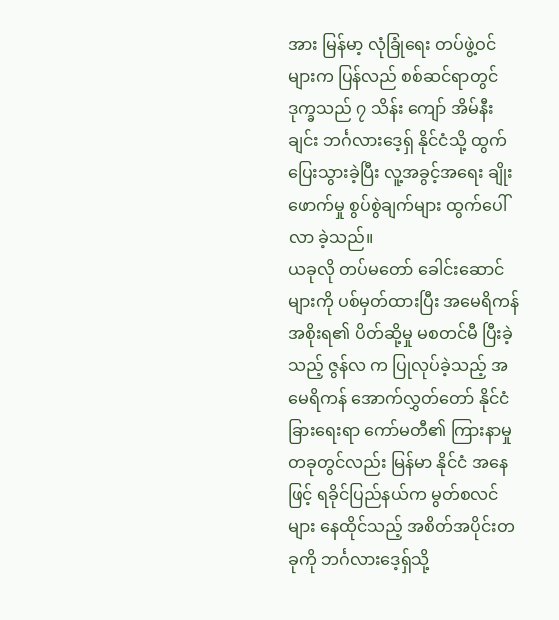အား မြန်မာ့ လုံခြုံရေး တပ်ဖွဲ့ဝင်များက ပြန်လည် စစ်ဆင်ရာတွင် ဒုက္ခသည် ၇ သိန်း ကျော် အိမ်နီးချင်း ဘင်္ဂလားဒေ့ရှ် နိုင်ငံသို့ ထွက်ပြေးသွားခဲ့ပြီး လူ့အခွင့်အရေး ချိုးဖောက်မှု စွပ်စွဲချက်များ ထွက်ပေါ် လာ ခဲ့သည်။
ယခုလို တပ်မတော် ခေါင်းဆောင်များကို ပစ်မှတ်ထားပြီး အမေရိကန် အစိုးရ၏ ပိတ်ဆို့မှု မစတင်မီ ပြီးခဲ့သည့် ဇွန်လ က ပြုလုပ်ခဲ့သည့် အမေရိကန် အောက်လွှတ်တော် နိုင်ငံခြားရေးရာ ကော်မတီ၏ ကြားနာမှုတခုတွင်လည်း မြန်မာ နိုင်ငံ အနေဖြင့် ရခိုင်ပြည်နယ်က မွတ်စလင်များ နေထိုင်သည့် အစိတ်အပိုင်းတခုကို ဘင်္ဂလားဒေ့ရှ်သို့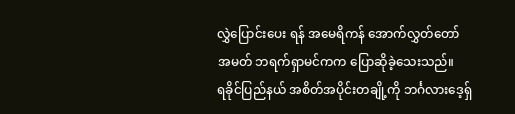လွှဲပြောင်းပေး ရန် အမေရိကန် အောက်လွှတ်တော် အမတ် ဘရက်ရှာမင်ကက ပြောဆိုခဲ့သေးသည်။
ရခိုင်ပြည်နယ် အစိတ်အပိုင်းတချို့ကို ဘင်္ဂလားဒေ့ရှ်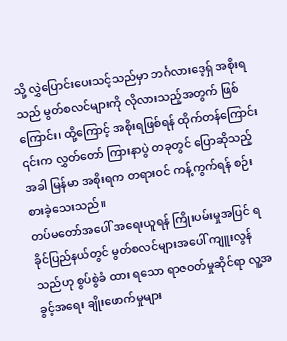သို့ လွှဲပြောင်းပေးသင့်သည်မှာ ဘင်္ဂလားဒေ့ရှ် အစိုးရသည် မွတ်စလင်များကို လိုလားသည့်အတွက် ဖြစ်ကြောင်း၊ ထို့ကြောင့် အစိုးရဖြစ်ရန် ထိုက်တန်ကြောင်း ၎င်းက လွှတ်တော် ကြားနာပွဲ တခုတွင် ပြောဆိုသည့်အခါ မြန်မာ အစိုးရက တရားဝင် ကန့်ကွက်ရန် စဉ်းစားခဲ့သေးသည်။
တပ်မတော်အပေါ် အရေးယူရန် ကြိုးပမ်းမှုအပြင် ရခိုင်ပြည်နယ်တွင် မွတ်စလင်များအပေါ် ကျူးလွန်သည်ဟု စွပ်စွဲခံ ထား ရသော ရာဇဝတ်မှုဆိုင်ရာ လူ့အခွင့်အရေး ချိုးဖောက်မှုများ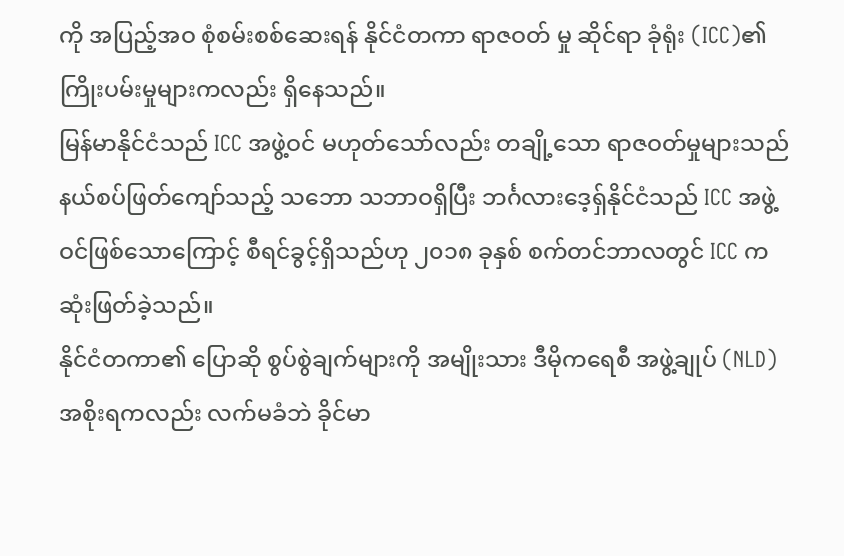ကို အပြည့်အဝ စုံစမ်းစစ်ဆေးရန် နိုင်ငံတကာ ရာဇဝတ် မှု ဆိုင်ရာ ခုံရုံး (ICC)၏ ကြိုးပမ်းမှုများကလည်း ရှိနေသည်။
မြန်မာနိုင်ငံသည် ICC အဖွဲ့ဝင် မဟုတ်သော်လည်း တချို့သော ရာဇဝတ်မှုများသည် နယ်စပ်ဖြတ်ကျော်သည့် သဘော သဘာဝရှိပြီး ဘင်္ဂလားဒေ့ရှ်နိုင်ငံသည် ICC အဖွဲ့ဝင်ဖြစ်သောကြောင့် စီရင်ခွင့်ရှိသည်ဟု ၂၀၁၈ ခုနှစ် စက်တင်ဘာလတွင် ICC က ဆုံးဖြတ်ခဲ့သည်။
နိုင်ငံတကာ၏ ပြောဆို စွပ်စွဲချက်များကို အမျိုးသား ဒီမိုကရေစီ အဖွဲ့ချုပ် (NLD) အစိုးရကလည်း လက်မခံဘဲ ခိုင်မာ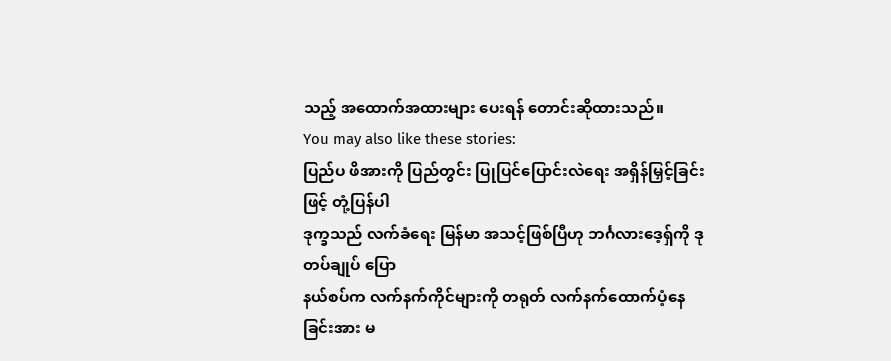သည့် အထောက်အထားများ ပေးရန် တောင်းဆိုထားသည်။
You may also like these stories:
ပြည်ပ ဖိအားကို ပြည်တွင်း ပြုပြင်ပြောင်းလဲရေး အရှိန်မြှင့်ခြင်းဖြင့် တုံ့ပြန်ပါ
ဒုက္ခသည် လက်ခံရေး မြန်မာ အသင့်ဖြစ်ပြီဟု ဘင်္ဂလားဒေ့ရှ်ကို ဒုတပ်ချုပ် ပြော
နယ်စပ်က လက်နက်ကိုင်များကို တရုတ် လက်နက်ထောက်ပံ့နေခြင်းအား မ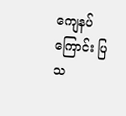ကျေနပ်ကြောင်း ပြသ